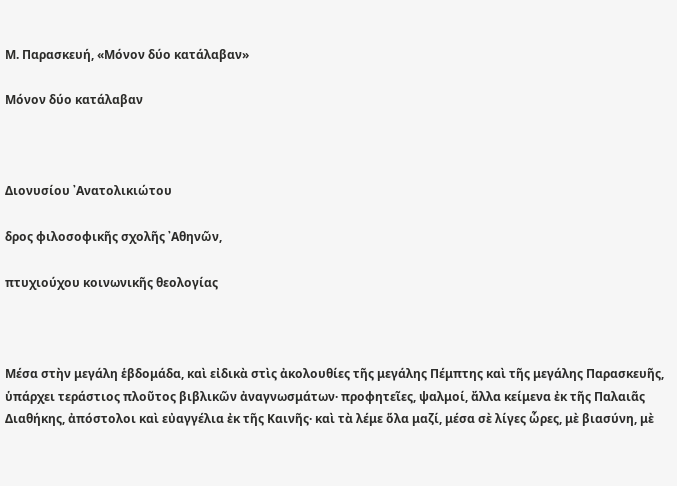Μ. Παρασκευή, «Μόνον δύο κατάλαβαν»

Μόνον δύο κατάλαβαν



Διονυσίου ᾿Ανατολικιώτου

δρος φιλοσοφικῆς σχολῆς ᾿Αθηνῶν,

πτυχιούχου κοινωνικῆς θεολογίας



Μέσα στὴν μεγάλη ἑβδομάδα, καὶ εἰδικὰ στὶς ἀκολουθίες τῆς μεγάλης Πέμπτης καὶ τῆς μεγάλης Παρασκευῆς, ὑπάρχει τεράστιος πλοῦτος βιβλικῶν ἀναγνωσμάτων· προφητεῖες, ψαλμοί, ἄλλα κείμενα ἐκ τῆς Παλαιᾶς Διαθήκης, ἀπόστολοι καὶ εὐαγγέλια ἐκ τῆς Καινῆς· καὶ τὰ λέμε ὅλα μαζί, μέσα σὲ λίγες ὧρες, μὲ βιασύνη, μὲ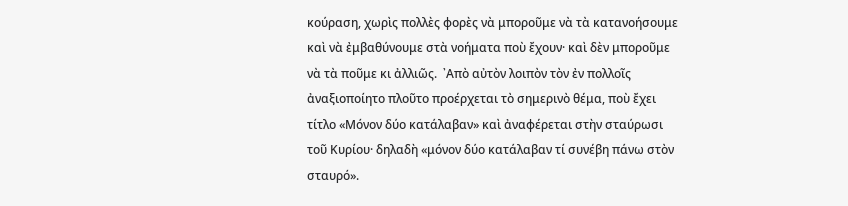κούραση, χωρὶς πολλὲς φορὲς νὰ μποροῦμε νὰ τὰ κατανοήσουμε καὶ νὰ ἐμβαθύνουμε στὰ νοήματα ποὺ ἔχουν· καὶ δὲν μποροῦμε νὰ τὰ ποῦμε κι ἀλλιῶς.  ᾿Απὸ αὐτὸν λοιπὸν τὸν ἐν πολλοῖς ἀναξιοποίητο πλοῦτο προέρχεται τὸ σημερινὸ θέμα, ποὺ ἔχει τίτλο «Μόνον δύο κατάλαβαν» καὶ ἀναφέρεται στὴν σταύρωσι τοῦ Κυρίου· δηλαδὴ «μόνον δύο κατάλαβαν τί συνέβη πάνω στὸν σταυρό».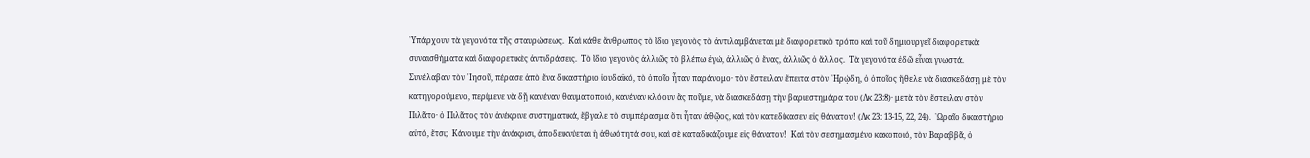῾Υπάρχουν τὰ γεγονότα τῆς σταυρώσεως.  Καὶ κάθε ἄνθρωπος τὸ ἴδιο γεγονὸς τὸ ἀντιλαμβάνεται μὲ διαφορετικὸ τρόπο καὶ τοῦ δημιουργεῖ διαφορετικὰ συναισθήματα καὶ διαφορετικὲς ἀντιδράσεις.  Τὸ ἴδιο γεγονὸς ἀλλιῶς τὸ βλέπω ἐγώ, ἀλλιῶς ὁ ἕνας, ἀλλιῶς ὁ ἄλλος.  Τὰ γεγονότα ἐδῶ εἶναι γνωστά.  Συνέλαβαν τὸν ᾿Ιησοῦ, πέρασε ἀπὸ ἕνα δικαστήριο ἰουδαϊκό, τὸ ὁποῖο ἦταν παράνομο· τὸν ἔστειλαν ἔπειτα στὸν ῾Ηρῴδη, ὁ ὁποῖος ἤθελε νὰ διασκεδάσῃ μὲ τὸν κατηγορούμενο, περίμενε νὰ δῇ κανέναν θαυματοποιό, κανέναν κλόουν ἂς ποῦμε, νὰ διασκεδάσῃ τὴν βαριεστημάρα του (Λκ 23:8)· μετὰ τὸν ἔστειλαν στὸν Πιλᾶτο· ὁ Πιλᾶτος τὸν ἀνέκρινε συστηματικά, ἔβγαλε τὸ συμπέρασμα ὅτι ἦταν ἀθῷος, καὶ τὸν κατεδίκασεν εἰς θάνατον! (Λκ 23: 13-15, 22, 24).  ῾Ωραῖο δικαστήριο αὐτό, ἔτσι;  Κάνουμε τὴν ἀνάκρισι, ἀποδεικνύεται ἡ ἀθωότητά σου, καὶ σὲ καταδικάζουμε εἰς θάνατον!  Καὶ τὸν σεσημασμένο κακοποιό, τὸν Βαραββᾶ, ὁ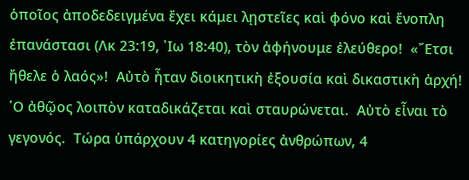ὁποῖος ἀποδεδειγμένα ἔχει κάμει λῃστεῖες καὶ φόνο καὶ ἔνοπλη ἐπανάστασι (Λκ 23:19, ᾿Ιω 18:40), τὸν ἀφήνουμε ἐλεύθερο!  «῎Ετσι ἤθελε ὁ λαός»!  Αὐτὸ ἦταν διοικητικὴ ἐξουσία καὶ δικαστικὴ ἀρχή!  ῾Ο ἀθῷος λοιπὸν καταδικάζεται καὶ σταυρώνεται.  Αὐτὸ εἶναι τὸ γεγονός.  Τώρα ὑπάρχουν 4 κατηγορίες ἀνθρώπων, 4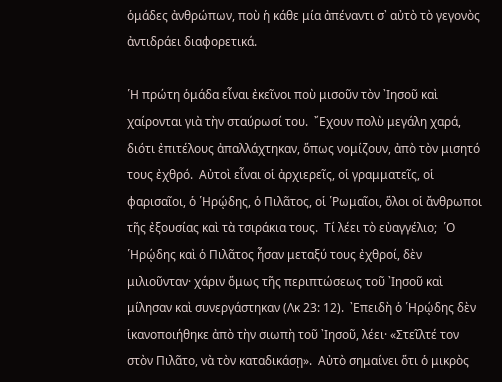ὁμάδες ἀνθρώπων, ποὺ ἡ κάθε μία ἀπέναντι σ᾿ αὐτὸ τὸ γεγονὸς ἀντιδράει διαφορετικά.

῾Η πρώτη ὁμάδα εἶναι ἐκεῖνοι ποὺ μισοῦν τὸν ᾿Ιησοῦ καὶ χαίρονται γιὰ τὴν σταύρωσί του.  ῎Εχουν πολὺ μεγάλη χαρά, διότι ἐπιτέλους ἀπαλλάχτηκαν, ὅπως νομίζουν, ἀπὸ τὸν μισητό τους ἐχθρό.  Αὐτοὶ εἶναι οἱ ἀρχιερεῖς, οἱ γραμματεῖς, οἱ φαρισαῖοι, ὁ ῾Ηρῴδης, ὁ Πιλᾶτος, οἱ ῾Ρωμαῖοι, ὅλοι οἱ ἄνθρωποι τῆς ἐξουσίας καὶ τὰ τσιράκια τους.  Τί λέει τὸ εὐαγγέλιο;  ῾Ο ῾Ηρῴδης καὶ ὁ Πιλᾶτος ἦσαν μεταξύ τους ἐχθροί, δὲν μιλιοῦνταν· χάριν ὅμως τῆς περιπτώσεως τοῦ ᾿Ιησοῦ καὶ μίλησαν καὶ συνεργάστηκαν (Λκ 23: 12).  ᾿Επειδὴ ὁ ῾Ηρῴδης δὲν ἱκανοποιήθηκε ἀπὸ τὴν σιωπὴ τοῦ ᾿Ιησοῦ, λέει· «Στεῖλτέ τον στὸν Πιλᾶτο, νὰ τὸν καταδικάσῃ».  Αὐτὸ σημαίνει ὅτι ὁ μικρὸς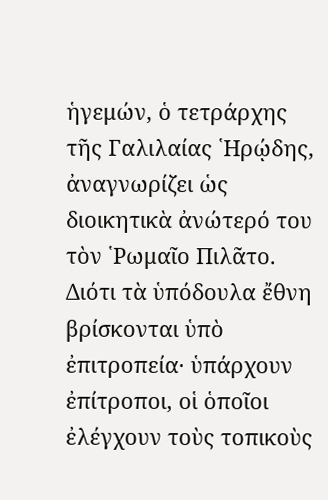ἡγεμών, ὁ τετράρχης τῆς Γαλιλαίας ῾Ηρῴδης, ἀναγνωρίζει ὡς διοικητικὰ ἀνώτερό του τὸν ῾Ρωμαῖο Πιλᾶτο.  Διότι τὰ ὑπόδουλα ἔθνη βρίσκονται ὑπὸ ἐπιτροπεία· ὑπάρχουν ἐπίτροποι, οἱ ὁποῖοι ἐλέγχουν τοὺς τοπικοὺς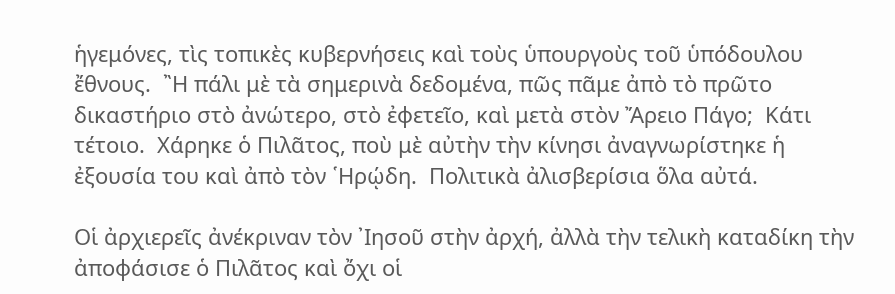ἡγεμόνες, τὶς τοπικὲς κυβερνήσεις καὶ τοὺς ὑπουργοὺς τοῦ ὑπόδουλου ἔθνους.  ῍Η πάλι μὲ τὰ σημερινὰ δεδομένα, πῶς πᾶμε ἀπὸ τὸ πρῶτο δικαστήριο στὸ ἀνώτερο, στὸ ἐφετεῖο, καὶ μετὰ στὸν Ἄρειο Πάγο;  Κάτι τέτοιο.  Χάρηκε ὁ Πιλᾶτος, ποὺ μὲ αὐτὴν τὴν κίνησι ἀναγνωρίστηκε ἡ ἐξουσία του καὶ ἀπὸ τὸν ῾Ηρῴδη.  Πολιτικὰ ἀλισβερίσια ὅλα αὐτά.

Οἱ ἀρχιερεῖς ἀνέκριναν τὸν ᾿Ιησοῦ στὴν ἀρχή, ἀλλὰ τὴν τελικὴ καταδίκη τὴν ἀποφάσισε ὁ Πιλᾶτος καὶ ὄχι οἱ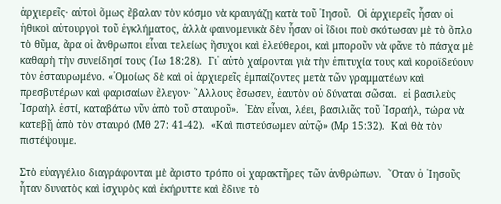ἀρχιερεῖς· αὐτοὶ ὅμως ἔβαλαν τὸν κόσμο νὰ κραυγάζῃ κατὰ τοῦ ᾿Ιησοῦ.  Οἱ ἀρχιερεῖς ἦσαν οἱ ἠθικοὶ αὐτουργοὶ τοῦ ἐγκλήματος, ἀλλὰ φαινομενικὰ δὲν ἦσαν οἱ ἴδιοι ποὺ σκότωσαν μὲ τὸ ὅπλο τὸ θῦμα, ἄρα οἱ ἄνθρωποι εἶναι τελείως ἥσυχοι καὶ ἐλεύθεροι, καὶ μποροῦν νὰ φᾶνε τὸ πάσχα μὲ καθαρὴ τὴν συνείδησί τους (᾿Ιω 18:28).  Γι᾿ αὐτὸ χαίρονται γιὰ τὴν ἐπιτυχία τους καὶ κοροϊδεύουν τὸν ἐσταυρωμένο. «῾Ομοίως δὲ καὶ οἱ ἀρχιερεῖς ἐμπαίζοντες μετὰ τῶν γραμματέων καὶ πρεσβυτέρων καὶ φαρισαίων ἔλεγον· ῎Αλλους ἔσωσεν, ἑαυτὸν οὐ δύναται σῶσαι.  εἰ βασιλεὺς ᾿Ισραὴλ ἐστί, καταβάτω νῦν ἀπὸ τοῦ σταυροῦ».  ᾿Εὰν εἶναι, λέει, βασιλιᾶς τοῦ ᾿Ισραήλ, τώρα νὰ κατεβῇ ἀπὸ τὸν σταυρό (Μθ 27: 41-42).  «Καὶ πιστεύσωμεν αὐτῷ» (Μρ 15:32).  Καὶ θὰ τὸν πιστέψουμε.

Στὸ εὐαγγέλιο διαγράφονται μὲ ἄριστο τρόπο οἱ χαρακτῆρες τῶν ἀνθρώπων.  ῞Οταν ὁ ᾿Ιησοῦς ἦταν δυνατὸς καὶ ἰσχυρὸς καὶ ἐκήρυττε καὶ ἔδινε τὸ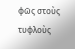φῶς στοὺς τυφλοὺς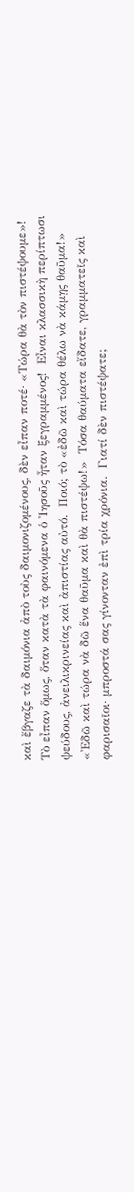καὶ ἔβγαζε τὰ δαιμόνια ἀπὸ τοὺς δαιμονιζομένους, δὲν εἶπαν ποτέ· «Τώρα θὰ τὸν πιστέψουμε»!  Τὸ εἶπαν ὅμως, ὅταν κατὰ τὰ φαινόμενα ὁ ᾿Ιησοῦς ἦταν ξεγραμμένος!  Εἶναι κλασσικὴ περίπτωσι ψεύδους, ἀνειλικρινείας καὶ ἀπιστίας αὐτό.  Ποιό; τὸ «ἐδῶ καὶ τώρα θέλω νὰ κάμῃς θαῦμα!»  «᾿Εδῶ καὶ τώρα νὰ δῶ ἕνα θαῦμα καὶ θὰ πιστέψω!»  Τόσα θαύματα εἴδατε, γραμματεῖς καὶ φαρισαῖοι· μπροστά σας γίνονταν ἐπὶ τρία χρόνια.  Γιατί δὲν πιστέψατε;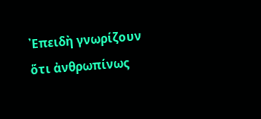᾿Επειδὴ γνωρίζουν ὅτι ἀνθρωπίνως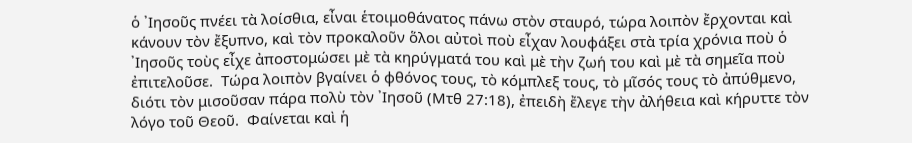ὁ ᾿Ιησοῦς πνέει τὰ λοίσθια, εἶναι ἑτοιμοθάνατος πάνω στὸν σταυρό, τώρα λοιπὸν ἔρχονται καὶ κάνουν τὸν ἔξυπνο, καὶ τὸν προκαλοῦν ὅλοι αὐτοὶ ποὺ εἶχαν λουφάξει στὰ τρία χρόνια ποὺ ὁ ᾿Ιησοῦς τοὺς εἶχε ἀποστομώσει μὲ τὰ κηρύγματά του καὶ μὲ τὴν ζωή του καὶ μὲ τὰ σημεῖα ποὺ ἐπιτελοῦσε.  Τώρα λοιπὸν βγαίνει ὁ φθόνος τους, τὸ κόμπλεξ τους, τὸ μῖσός τους τὸ ἀπύθμενο, διότι τὸν μισοῦσαν πάρα πολὺ τὸν ᾿Ιησοῦ (Μτθ 27:18), ἐπειδὴ ἔλεγε τὴν ἀλήθεια καὶ κήρυττε τὸν λόγο τοῦ Θεοῦ.  Φαίνεται καὶ ἡ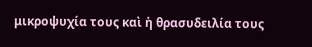μικροψυχία τους καὶ ἡ θρασυδειλία τους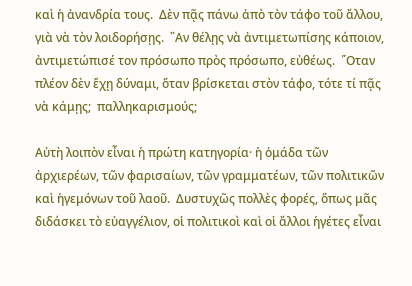καὶ ἡ ἀνανδρία τους.  Δὲν πᾷς πάνω ἀπὸ τὸν τάφο τοῦ ἄλλου, γιὰ νὰ τὸν λοιδορήσῃς.  ῍Αν θέλῃς νὰ ἀντιμετωπίσης κάποιον, ἀντιμετώπισέ τον πρόσωπο πρὸς πρόσωπο, εὐθέως.  ῞Οταν πλέον δὲν ἔχῃ δύναμι, ὅταν βρίσκεται στὸν τάφο, τότε τί πᾷς νὰ κάμῃς;  παλληκαρισμούς;

Αὐτὴ λοιπὸν εἶναι ἡ πρώτη κατηγορία· ἡ ὁμάδα τῶν ἀρχιερέων, τῶν φαρισαίων, τῶν γραμματέων, τῶν πολιτικῶν καὶ ἡγεμόνων τοῦ λαοῦ.  Δυστυχῶς πολλὲς φορές, ὅπως μᾶς διδάσκει τὸ εὐαγγέλιον, οἱ πολιτικοὶ καὶ οἱ ἄλλοι ἡγέτες εἶναι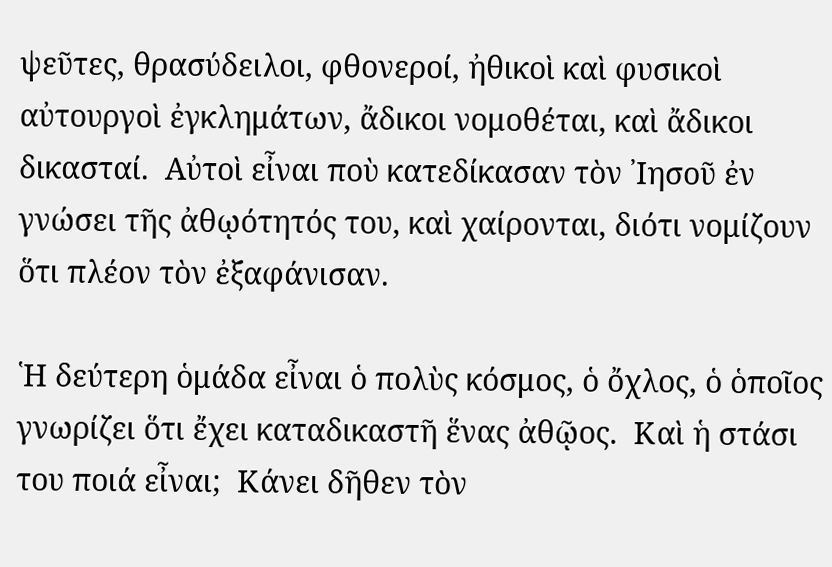ψεῦτες, θρασύδειλοι, φθονεροί, ἠθικοὶ καὶ φυσικοὶ αὐτουργοὶ ἐγκλημάτων, ἄδικοι νομοθέται, καὶ ἄδικοι δικασταί.  Αὐτοὶ εἶναι ποὺ κατεδίκασαν τὸν ᾿Ιησοῦ ἐν γνώσει τῆς ἀθῳότητός του, καὶ χαίρονται, διότι νομίζουν ὅτι πλέον τὸν ἐξαφάνισαν.

῾Η δεύτερη ὁμάδα εἶναι ὁ πολὺς κόσμος, ὁ ὄχλος, ὁ ὁποῖος γνωρίζει ὅτι ἔχει καταδικαστῆ ἕνας ἀθῷος.  Καὶ ἡ στάσι του ποιά εἶναι;  Κάνει δῆθεν τὸν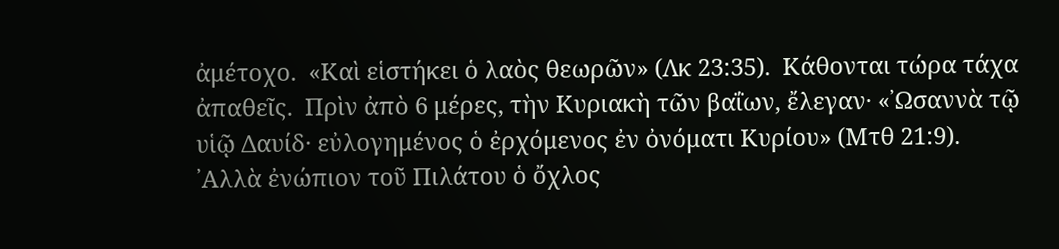ἀμέτοχο.  «Καὶ εἱστήκει ὁ λαὸς θεωρῶν» (Λκ 23:35).  Κάθονται τώρα τάχα ἀπαθεῖς.  Πρὶν ἀπὸ 6 μέρες, τὴν Κυριακὴ τῶν βαΐων, ἔλεγαν· «᾿Ωσαννὰ τῷ υἱῷ Δαυίδ· εὐλογημένος ὁ ἐρχόμενος ἐν ὀνόματι Κυρίου» (Μτθ 21:9).  ᾿Αλλὰ ἐνώπιον τοῦ Πιλάτου ὁ ὄχλος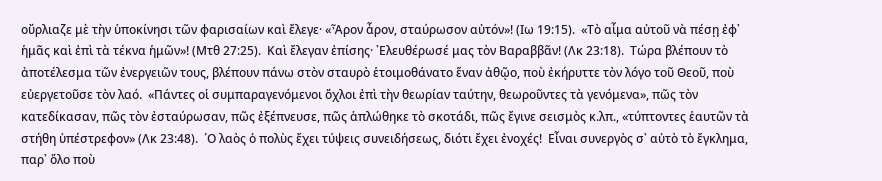οὔρλιαζε μὲ τὴν ὑποκίνησι τῶν φαρισαίων καὶ ἔλεγε· «Ἆρον ἆρον, σταύρωσον αὐτόν»! (Ιω 19:15).  «Τὸ αἷμα αὐτοῦ νὰ πέσῃ ἐφ᾿ ἡμᾶς καὶ ἐπὶ τὰ τέκνα ἡμῶν»! (Μτθ 27:25).  Καὶ ἔλεγαν ἐπίσης· ᾿Ελευθέρωσέ μας τὸν Βαραββᾶν! (Λκ 23:18).  Τώρα βλέπουν τὸ ἀποτέλεσμα τῶν ἐνεργειῶν τους, βλέπουν πάνω στὸν σταυρὸ ἑτοιμοθάνατο ἕναν ἀθῷο, ποὺ ἐκήρυττε τὸν λόγο τοῦ Θεοῦ, ποὺ εὐεργετοῦσε τὸν λαό.  «Πάντες οἱ συμπαραγενόμενοι ὄχλοι ἐπὶ τὴν θεωρίαν ταύτην, θεωροῦντες τὰ γενόμενα», πῶς τὸν κατεδίκασαν, πῶς τὸν ἐσταύρωσαν, πῶς ἐξέπνευσε, πῶς ἁπλώθηκε τὸ σκοτάδι, πῶς ἔγινε σεισμὸς κ.λπ., «τύπτοντες ἑαυτῶν τὰ στήθη ὑπέστρεφον» (Λκ 23:48).  ῾Ο λαὸς ὁ πολὺς ἔχει τύψεις συνειδήσεως, διότι ἔχει ἐνοχές!  Εἶναι συνεργὸς σ᾿ αὐτὸ τὸ ἔγκλημα, παρ᾿ ὅλο ποὺ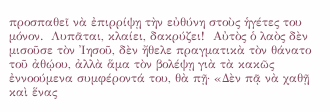προσπαθεῖ νὰ ἐπιρρίψῃ τὴν εὐθύνη στοὺς ἡγέτες του μόνον.  Λυπᾶται, κλαίει, δακρύζει!  Αὐτὸς ὁ λαὸς δὲν μισοῦσε τὸν ᾿Ιησοῦ, δὲν ἤθελε πραγματικὰ τὸν θάνατο τοῦ ἀθῴου, ἀλλὰ ἅμα τὸν βολέψῃ γιὰ τὰ κακῶς ἐννοούμενα συμφέροντά του, θὰ πῇ· «Δὲν πᾷ νὰ χαθῇ καὶ ἕνας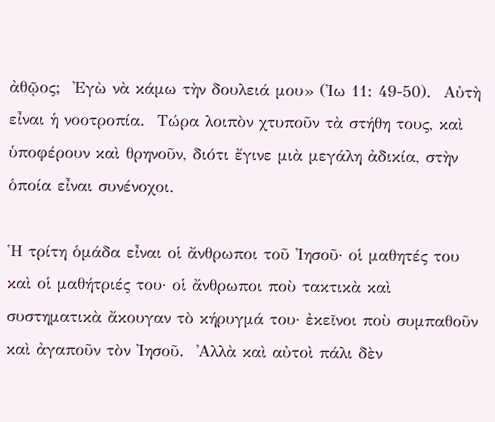ἀθῷος;  ᾿Εγὼ νὰ κάμω τὴν δουλειά μου» (᾿Ιω 11: 49-50).  Αὐτὴ εἶναι ἡ νοοτροπία.  Τώρα λοιπὸν χτυποῦν τὰ στήθη τους, καὶ ὑποφέρουν καὶ θρηνοῦν, διότι ἔγινε μιὰ μεγάλη ἀδικία, στὴν ὁποία εἶναι συνένοχοι.

῾Η τρίτη ὁμάδα εἶναι οἱ ἄνθρωποι τοῦ ᾿Ιησοῦ· οἱ μαθητές του καὶ οἱ μαθήτριές του· οἱ ἄνθρωποι ποὺ τακτικὰ καὶ συστηματικὰ ἄκουγαν τὸ κήρυγμά του· ἐκεῖνοι ποὺ συμπαθοῦν καὶ ἀγαποῦν τὸν ᾿Ιησοῦ.  ᾿Αλλὰ καὶ αὐτοὶ πάλι δὲν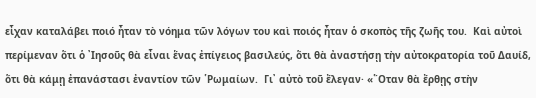εἶχαν καταλάβει ποιό ἦταν τὸ νόημα τῶν λόγων του καὶ ποιός ἦταν ὁ σκοπὸς τῆς ζωῆς του.  Καὶ αὐτοὶ περίμεναν ὅτι ὁ ᾿Ιησοῦς θὰ εἶναι ἕνας ἐπίγειος βασιλεύς, ὅτι θὰ ἀναστήσῃ τὴν αὐτοκρατορία τοῦ Δαυίδ, ὅτι θὰ κάμῃ ἐπανάστασι ἐναντίον τῶν ῾Ρωμαίων.  Γι᾿ αὐτὸ τοῦ ἔλεγαν· «῞Οταν θὰ ἔρθῃς στὴν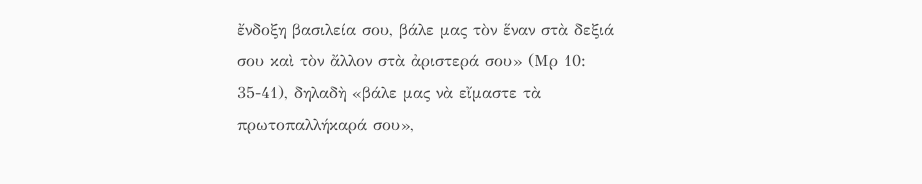ἔνδοξη βασιλεία σου, βάλε μας τὸν ἕναν στὰ δεξιά σου καὶ τὸν ἄλλον στὰ ἀριστερά σου» (Μρ 10: 35-41), δηλαδὴ «βάλε μας νὰ εἴμαστε τὰ πρωτοπαλλήκαρά σου»,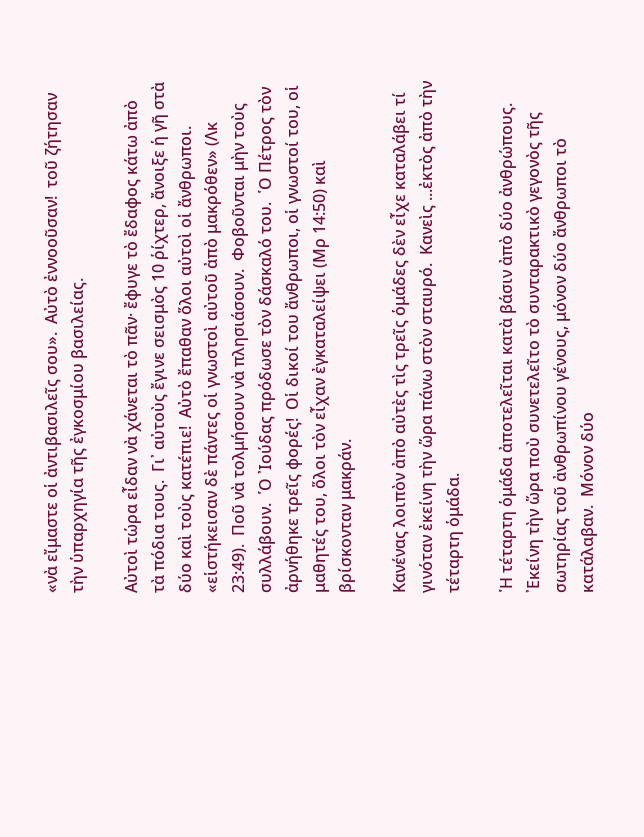«νὰ εἴμαστε οἱ ἀντιβασιλεῖς σου».  Αὐτὸ ἐννοοῦσαν!  τοῦ ζήτησαν τὴν ὑπαρχηγία τῆς ἐγκοσμίου βασιλείας.

Αὐτοὶ τώρα εἶδαν νὰ χάνεται τὸ πᾶν· ἔφυγε τὸ ἔδαφος κάτω ἀπὸ τὰ πόδια τους.  Γι᾿ αὐτοὺς ἔγινε σεισμὸς 10 ῥίχτερ, ἄνοιξε ἡ γῆ στὰ δύο καὶ τοὺς κατέπιε!  Αὐτὸ ἔπαθαν ὅλοι αὐτοὶ οἱ ἄνθρωποι.  «εἱστήκεισαν δὲ πάντες οἱ γνωστοὶ αὐτοῦ ἀπὸ μακρόθεν» (Λκ 23:49).  Ποῦ νὰ τολμήσουν νὰ πλησιάσουν.  Φοβοῦνται μὴν τοὺς συλλάβουν.  ῾Ο ᾿Ιούδας πρόδωσε τὸν δάσκαλό του.  ῾Ο Πέτρος τὸν ἀρνήθηκε τρεῖς φορές!  Οἱ δικοί του ἄνθρωποι, οἱ γνωστοί του, οἱ μαθητές του, ὅλοι τὸν εἶχαν ἐγκαταλείψει (Μρ 14:50) καὶ βρίσκονταν μακράν.

Κανένας λοιπὸν ἀπὸ αὐτὲς τὶς τρεῖς ὁμάδες δὲν εἶχε καταλάβει τί γινόταν ἐκείνη τὴν ὥρα πάνω στὸν σταυρό.  Κανεὶς ...ἐκτὸς ἀπὸ τὴν τέταρτη ὁμάδα.

῾Η τέταρτη ὁμάδα ἀποτελεῖται κατὰ βάσιν ἀπὸ δύο ἀνθρώπους.  ᾿Εκείνη τὴν ὥρα ποὺ συνετελεῖτο τὸ συνταρακτικὸ γεγονὸς τῆς σωτηρίας τοῦ ἀνθρωπίνου γένους, μόνον δύο ἄνθρωποι τὸ κατάλαβαν.  Μόνον δύο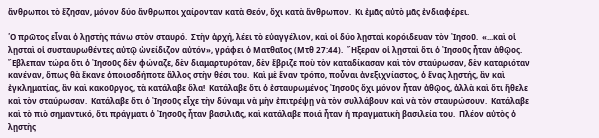ἄνθρωποι τὸ ἔζησαν, μόνον δύο ἄνθρωποι χαίρονταν κατὰ Θεόν, ὄχι κατὰ ἄνθρωπον.  Κι ἐμᾶς αὐτὸ μᾶς ἐνδιαφέρει.

῾Ο πρῶτος εἶναι ὁ λῃστὴς πάνω στὸν σταυρό.  Στὴν ἀρχή, λέει τὸ εὐαγγέλιον, καὶ οἱ δύο λῃσταὶ κορόιδευαν τὸν ᾿Ιησοῦ.  «...καὶ οἱ λῃσταὶ οἱ συσταυρωθέντες αὐτῷ ὠνείδιζον αὐτόν», γράφει ὁ Ματθαῖος (Μτθ 27:44).  ῎Ηξεραν οἱ λῃσταὶ ὅτι ὁ ᾿Ιησοῦς ἦταν ἀθῷος.  ῎Εβλεπαν τώρα ὅτι ὁ ᾿Ιησοῦς δὲν φώναζε, δὲν διαμαρτυρόταν, δὲν ἔβριζε ποὺ τὸν καταδίκασαν καὶ τὸν σταύρωσαν, δὲν καταριόταν κανέναν, ὅπως θὰ ἔκανε ὁποιοσδήποτε ἄλλος στὴν θέσι του.  Καὶ μὲ ἕναν τρόπο, ποὖναι ἀνεξιχνίαστος, ὁ ἕνας λῃστής, ἂν καὶ ἐγκληματίας, ἂν καὶ κακοῦργος, τὰ κατάλαβε ὅλα!  Κατάλαβε ὅτι ὁ ἐσταυρωμένος ᾿Ιησοῦς ὄχι μόνον ἦταν ἀθῷος, ἀλλὰ καὶ ὅτι ἤθελε καὶ τὸν σταύρωσαν.  Κατάλαβε ὅτι ὁ ᾿Ιησοῦς εἶχε τὴν δύναμι νὰ μὴν ἐπιτρέψῃ νὰ τὸν συλλάβουν καὶ νὰ τὸν σταυρώσουν.  Κατάλαβε καὶ τὸ πιὸ σημαντικό, ὅτι πράγματι ὁ ᾿Ιησοῦς ἦταν βασιλιᾶς, καὶ κατάλαβε ποιά ἦταν ἡ πραγματικὴ βασιλεία του.  Πλέον αὐτὸς ὁ λῃστὴς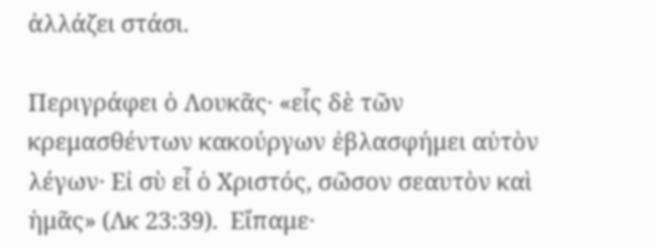ἀλλάζει στάσι.

Περιγράφει ὁ Λουκᾶς· «εἷς δὲ τῶν κρεμασθέντων κακούργων ἐβλασφήμει αὐτὸν λέγων· Εἰ σὺ εἶ ὁ Χριστός, σῶσον σεαυτὸν καὶ ἡμᾶς» (Λκ 23:39).  Εἴπαμε·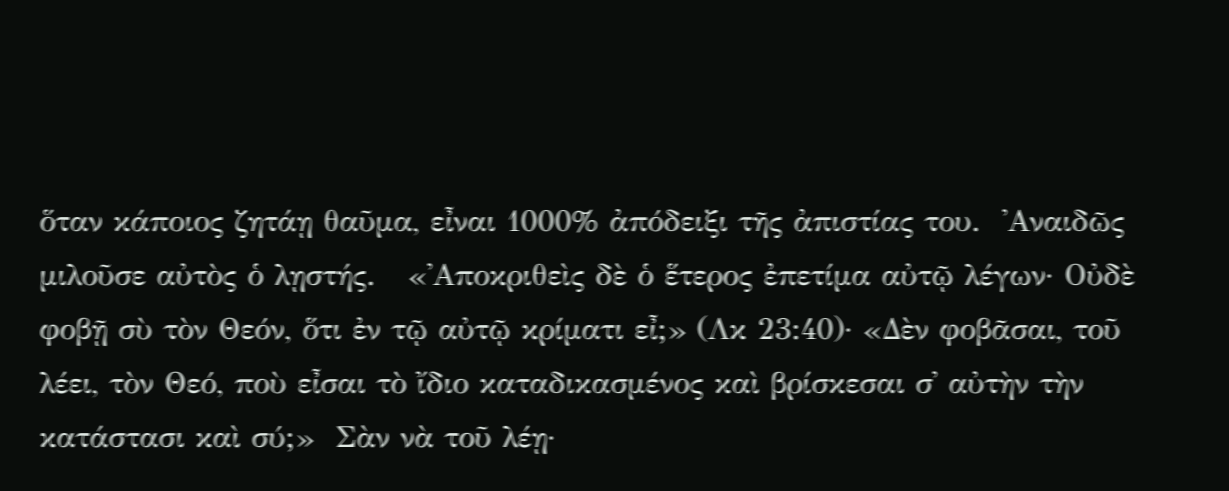ὅταν κάποιος ζητάῃ θαῦμα, εἶναι 1000% ἀπόδειξι τῆς ἀπιστίας του.  ᾿Αναιδῶς μιλοῦσε αὐτὸς ὁ λῃστής.   «᾿Αποκριθεὶς δὲ ὁ ἕτερος ἐπετίμα αὐτῷ λέγων· Οὐδὲ φοβῇ σὺ τὸν Θεόν, ὅτι ἐν τῷ αὐτῷ κρίματι εἶ;» (Λκ 23:40)· «Δὲν φοβᾶσαι, τοῦ λέει, τὸν Θεό, ποὺ εἶσαι τὸ ἴδιο καταδικασμένος καὶ βρίσκεσαι σ᾿ αὐτὴν τὴν κατάστασι καὶ σύ;»  Σὰν νὰ τοῦ λέῃ·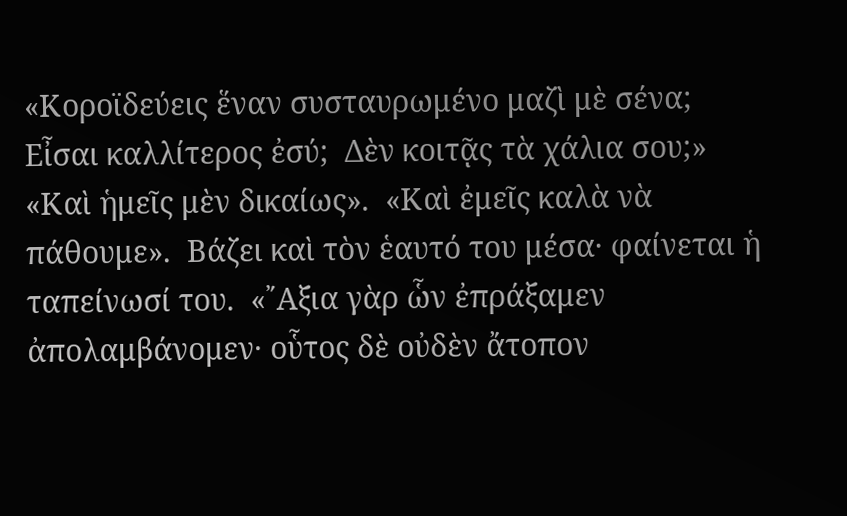«Κοροϊδεύεις ἕναν συσταυρωμένο μαζὶ μὲ σένα;  Εἶσαι καλλίτερος ἐσύ;  Δὲν κοιτᾷς τὰ χάλια σου;»  «Καὶ ἡμεῖς μὲν δικαίως».  «Καὶ ἐμεῖς καλὰ νὰ πάθουμε».  Βάζει καὶ τὸν ἑαυτό του μέσα· φαίνεται ἡ ταπείνωσί του.  «῎Αξια γὰρ ὧν ἐπράξαμεν ἀπολαμβάνομεν· οὗτος δὲ οὐδὲν ἄτοπον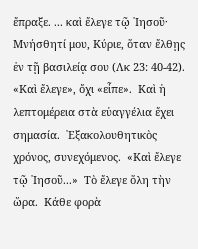ἔπραξε. ... καὶ ἔλεγε τῷ ᾿Ιησοῦ· Μνήσθητί μου, Κύριε, ὅταν ἔλθῃς ἐν τῇ βασιλείᾳ σου (Λκ 23: 40-42). «Καὶ ἔλεγε», ὄχι «εἶπε».  Καὶ ἡ λεπτομέρεια στὰ εὐαγγέλια ἔχει σημασία.  ᾿Εξακολουθητικὸς χρόνος, συνεχόμενος.  «Καὶ ἔλεγε τῷ ᾿Ιησοῦ...»  Τὸ ἔλεγε ὅλη τὴν ὥρα.  Κάθε φορὰ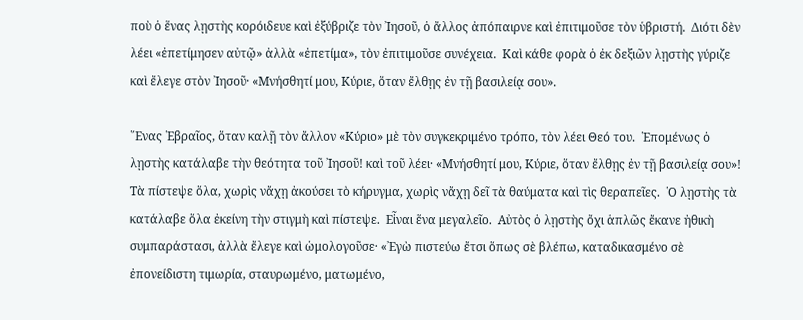ποὺ ὁ ἕνας λῃστὴς κορόιδευε καὶ ἐξύβριζε τὸν ᾿Ιησοῦ, ὁ ἄλλος ἀπόπαιρνε καὶ ἐπιτιμοῦσε τὸν ὑβριστή.  Διότι δὲν λέει «ἐπετίμησεν αὐτῷ» ἀλλὰ «ἐπετίμα», τὸν ἐπιτιμοῦσε συνέχεια.  Καὶ κάθε φορὰ ὁ ἐκ δεξιῶν λῃστὴς γύριζε καὶ ἔλεγε στὸν ᾿Ιησοῦ· «Μνήσθητί μου, Κύριε, ὅταν ἔλθῃς ἐν τῇ βασιλείᾳ σου».

῞Ενας ῾Εβραῖος, ὅταν καλῇ τὸν ἄλλον «Κύριο» μὲ τὸν συγκεκριμένο τρόπο, τὸν λέει Θεό του.  ῾Επομένως ὁ λῃστὴς κατάλαβε τὴν θεότητα τοῦ ᾿Ιησοῦ! καὶ τοῦ λέει· «Μνήσθητί μου, Κύριε, ὅταν ἔλθῃς ἐν τῇ βασιλείᾳ σου»!  Τὰ πίστεψε ὅλα, χωρὶς νἄχῃ ἀκούσει τὸ κήρυγμα, χωρὶς νἄχῃ δεῖ τὰ θαύματα καὶ τὶς θεραπεῖες.  ῾Ο λῃστὴς τὰ κατάλαβε ὅλα ἐκείνη τὴν στιγμὴ καὶ πίστεψε.  Εἶναι ἕνα μεγαλεῖο.  Αὐτὸς ὁ λῃστὴς ὄχι ἁπλῶς ἔκανε ἠθικὴ συμπαράστασι, ἀλλὰ ἔλεγε καὶ ὡμολογοῦσε· «᾿Εγὼ πιστεύω ἔτσι ὅπως σὲ βλέπω, καταδικασμένο σὲ ἐπονείδιστη τιμωρία, σταυρωμένο, ματωμένο,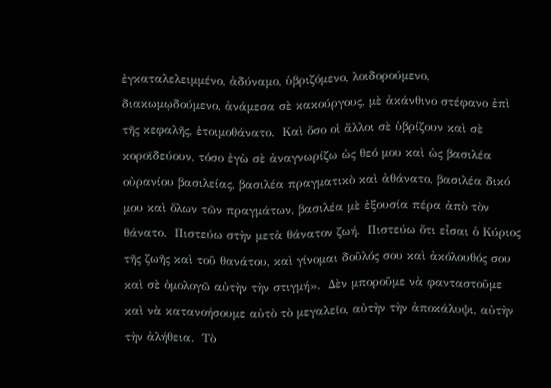ἐγκαταλελειμμένο, ἀδύναμο, ὑβριζόμενο, λοιδορούμενο, διακωμῳδούμενο, ἀνάμεσα σὲ κακούργους, μὲ ἀκάνθινο στέφανο ἐπὶ τῆς κεφαλῆς, ἑτοιμοθάνατο.  Καὶ ὅσο οἱ ἄλλοι σὲ ὑβρίζουν καὶ σὲ κοροϊδεύουν, τόσο ἐγὼ σὲ ἀναγνωρίζω ὡς θεό μου καὶ ὡς βασιλέα οὐρανίου βασιλείας, βασιλέα πραγματικὸ καὶ ἀθάνατο, βασιλέα δικό μου καὶ ὅλων τῶν πραγμάτων, βασιλέα μὲ ἐξουσία πέρα ἀπὸ τὸν θάνατο.  Πιστεύω στὴν μετὰ θάνατον ζωή.  Πιστεύω ὅτι εἶσαι ὁ Κύριος τῆς ζωῆς καὶ τοῦ θανάτου, καὶ γίνομαι δοῦλός σου καὶ ἀκόλουθός σου καὶ σὲ ὁμολογῶ αὐτὴν τὴν στιγμή».  Δὲν μποροῦμε νὰ φανταστοῦμε καὶ νὰ κατανοήσουμε αὐτὸ τὸ μεγαλεῖο, αὐτὴν τὴν ἀποκάλυψι, αὐτὴν τὴν ἀλήθεια.  Τὸ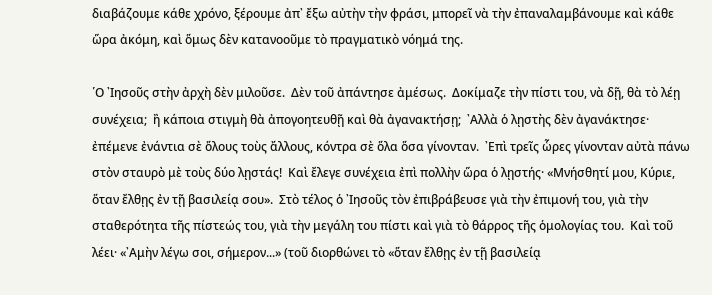διαβάζουμε κάθε χρόνο, ξέρουμε ἀπ᾿ ἔξω αὐτὴν τὴν φράσι, μπορεῖ νὰ τὴν ἐπαναλαμβάνουμε καὶ κάθε ὥρα ἀκόμη, καὶ ὅμως δὲν κατανοοῦμε τὸ πραγματικὸ νόημά της.

῾Ο ᾿Ιησοῦς στὴν ἀρχὴ δὲν μιλοῦσε.  Δὲν τοῦ ἀπάντησε ἀμέσως.  Δοκίμαζε τὴν πίστι του, νὰ δῇ, θὰ τὸ λέῃ συνέχεια;  ἢ κάποια στιγμὴ θὰ ἀπογοητευθῇ καὶ θὰ ἀγανακτήσῃ;  ᾿Αλλὰ ὁ λῃστὴς δὲν ἀγανάκτησε· ἐπέμενε ἐνάντια σὲ ὅλους τοὺς ἄλλους, κόντρα σὲ ὅλα ὅσα γίνονταν.  ᾿Επὶ τρεῖς ὧρες γίνονταν αὐτὰ πάνω στὸν σταυρὸ μὲ τοὺς δύο λῃστάς!  Καὶ ἔλεγε συνέχεια ἐπὶ πολλὴν ὥρα ὁ λῃστής· «Μνήσθητί μου, Κύριε, ὅταν ἔλθῃς ἐν τῇ βασιλείᾳ σου».  Στὸ τέλος ὁ ᾿Ιησοῦς τὸν ἐπιβράβευσε γιὰ τὴν ἐπιμονή του, γιὰ τὴν σταθερότητα τῆς πίστεώς του, γιὰ τὴν μεγάλη του πίστι καὶ γιὰ τὸ θάρρος τῆς ὁμολογίας του.  Καὶ τοῦ λέει· «᾿Αμὴν λέγω σοι, σήμερον...» (τοῦ διορθώνει τὸ «ὅταν ἔλθῃς ἐν τῇ βασιλείᾳ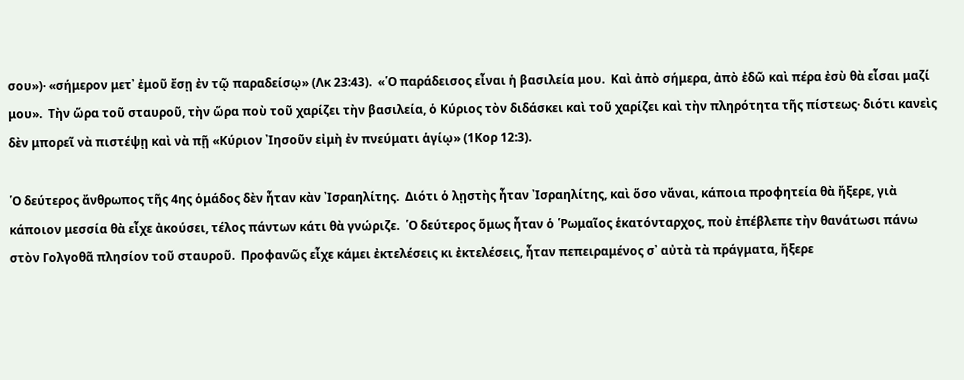σου»)· «σήμερον μετ᾿ ἐμοῦ ἔσῃ ἐν τῷ παραδείσῳ» (Λκ 23:43).  «῾Ο παράδεισος εἶναι ἡ βασιλεία μου.  Καὶ ἀπὸ σήμερα, ἀπὸ ἐδῶ καὶ πέρα ἐσὺ θὰ εἶσαι μαζί μου».  Τὴν ὥρα τοῦ σταυροῦ, τὴν ὥρα ποὺ τοῦ χαρίζει τὴν βασιλεία, ὁ Κύριος τὸν διδάσκει καὶ τοῦ χαρίζει καὶ τὴν πληρότητα τῆς πίστεως· διότι κανεὶς δὲν μπορεῖ νὰ πιστέψῃ καὶ νὰ πῇ «Κύριον ᾿Ιησοῦν εἰμὴ ἐν πνεύματι ἁγίῳ» (1Κορ 12:3).

῾Ο δεύτερος ἄνθρωπος τῆς 4ης ὁμάδος δὲν ἦταν κὰν ᾿Ισραηλίτης.  Διότι ὁ λῃστὴς ἦταν ᾿Ισραηλίτης, καὶ ὅσο νἄναι, κάποια προφητεία θὰ ἤξερε, γιὰ κάποιον μεσσία θὰ εἶχε ἀκούσει, τέλος πάντων κάτι θὰ γνώριζε.  ῾Ο δεύτερος ὅμως ἦταν ὁ ῾Ρωμαῖος ἑκατόνταρχος, ποὺ ἐπέβλεπε τὴν θανάτωσι πάνω στὸν Γολγοθᾶ πλησίον τοῦ σταυροῦ.  Προφανῶς εἶχε κάμει ἐκτελέσεις κι ἐκτελέσεις, ἦταν πεπειραμένος σ᾿ αὐτὰ τὰ πράγματα, ἤξερε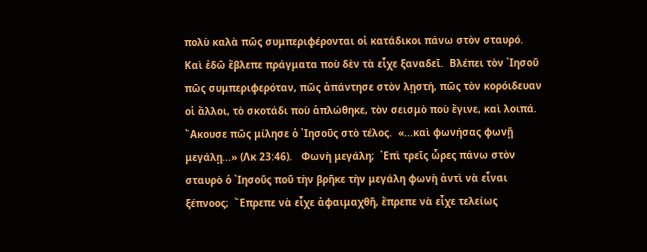πολὺ καλὰ πῶς συμπεριφέρονται οἱ κατάδικοι πάνω στὸν σταυρό.  Καὶ ἐδῶ ἔβλεπε πράγματα ποὺ δὲν τὰ εἶχε ξαναδεῖ.  Βλέπει τὸν ᾿Ιησοῦ πῶς συμπεριφερόταν, πῶς ἀπάντησε στὸν λῃστή, πῶς τὸν κορόιδευαν οἱ ἄλλοι, τὸ σκοτάδι ποὺ ἁπλώθηκε, τὸν σεισμὸ ποὺ ἔγινε, καὶ λοιπά.  ῎Ακουσε πῶς μίλησε ὁ ᾿Ιησοῦς στὸ τέλος.  «...καὶ φωνήσας φωνῇ μεγάλῃ...» (Λκ 23:46).   Φωνὴ μεγάλη;  ᾿Επὶ τρεῖς ὧρες πάνω στὸν σταυρὸ ὁ ᾿Ιησοῦς ποῦ τὴν βρῆκε τὴν μεγάλη φωνὴ ἀντὶ νὰ εἶναι ξέπνοος;  ῎Επρεπε νὰ εἶχε ἀφαιμαχθῆ, ἔπρεπε νὰ εἶχε τελείως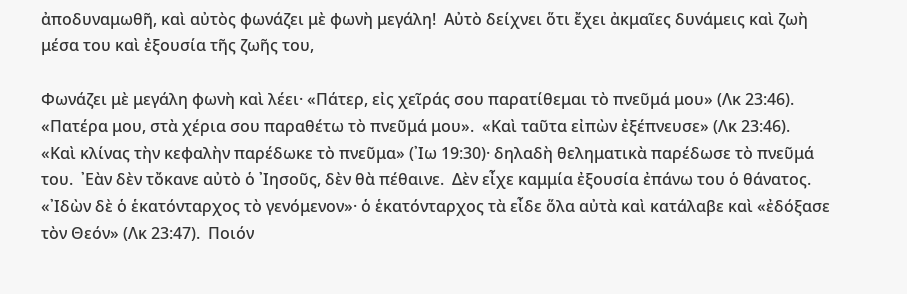ἀποδυναμωθῆ, καὶ αὐτὸς φωνάζει μὲ φωνὴ μεγάλη!  Αὐτὸ δείχνει ὅτι ἔχει ἀκμαῖες δυνάμεις καὶ ζωὴ μέσα του καὶ ἐξουσία τῆς ζωῆς του,

Φωνάζει μὲ μεγάλη φωνὴ καὶ λέει· «Πάτερ, εἰς χεῖράς σου παρατίθεμαι τὸ πνεῦμά μου» (Λκ 23:46).  «Πατέρα μου, στὰ χέρια σου παραθέτω τὸ πνεῦμά μου».  «Καὶ ταῦτα εἰπὼν ἐξέπνευσε» (Λκ 23:46).  «Καὶ κλίνας τὴν κεφαλὴν παρέδωκε τὸ πνεῦμα» (᾿Ιω 19:30)· δηλαδὴ θεληματικὰ παρέδωσε τὸ πνεῦμά του.  ᾿Εὰν δὲν τὄκανε αὐτὸ ὁ ᾿Ιησοῦς, δὲν θὰ πέθαινε.  Δὲν εἶχε καμμία ἐξουσία ἐπάνω του ὁ θάνατος.  «᾿Ιδὼν δὲ ὁ ἑκατόνταρχος τὸ γενόμενον»· ὁ ἑκατόνταρχος τὰ εἶδε ὅλα αὐτὰ καὶ κατάλαβε καὶ «ἐδόξασε τὸν Θεόν» (Λκ 23:47).  Ποιόν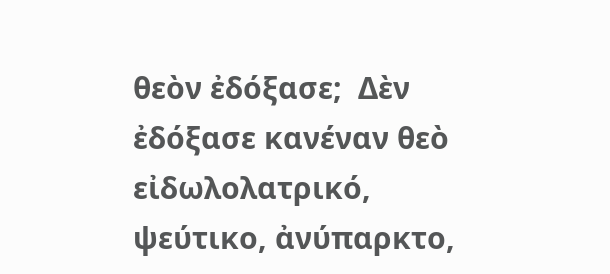θεὸν ἐδόξασε;  Δὲν ἐδόξασε κανέναν θεὸ εἰδωλολατρικό, ψεύτικο, ἀνύπαρκτο,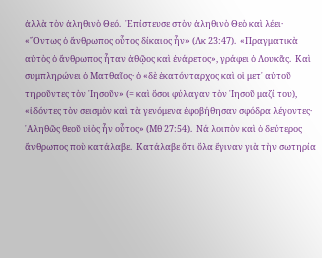ἀλλὰ τὸν ἀληθινὸ Θεό.  ᾿Επίστευσε στὸν ἀληθινὸ Θεὸ καὶ λέει· «῎Οντως ὁ ἄνθρωπος οὗτος δίκαιος ἦν» (Λκ 23:47).  «Πραγματικὰ αὐτὸς ὁ ἄνθρωπος ἦταν ἀθῷος καὶ ἐνάρετος», γράφει ὁ Λουκᾶς.  Καὶ συμπληρώνει ὁ Ματθαῖος· ὁ «δὲ ἑκατόνταρχος καὶ οἱ μετ᾿ αὐτοῦ τηροῦντες τὸν ᾿Ιησοῦν» (= καὶ ὅσοι φύλαγαν τὸν ᾿Ιησοῦ μαζί του), «ἰδόντες τὸν σεισμὸν καὶ τὰ γενόμενα ἐφοβήθησαν σφόδρα λέγοντες· ᾿Αληθῶς θεοῦ υἱὸς ἦν οὗτος» (Μθ 27:54).  Νά λοιπὸν καὶ ὁ δεύτερος ἄνθρωπος ποὺ κατάλαβε.  Κατάλαβε ὅτι ὅλα ἔγιναν γιὰ τὴν σωτηρία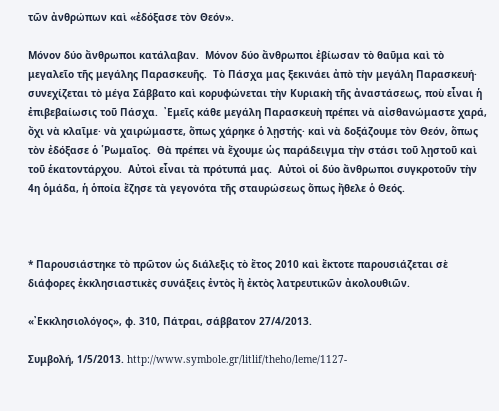τῶν ἀνθρώπων καὶ «ἐδόξασε τὸν Θεόν».

Μόνον δύο ἄνθρωποι κατάλαβαν.  Μόνον δύο ἄνθρωποι ἐβίωσαν τὸ θαῦμα καὶ τὸ μεγαλεῖο τῆς μεγάλης Παρασκευῆς.  Τὸ Πάσχα μας ξεκινάει ἀπὸ τὴν μεγάλη Παρασκευή· συνεχίζεται τὸ μέγα Σάββατο καὶ κορυφώνεται τὴν Κυριακὴ τῆς ἀναστάσεως, ποὺ εἶναι ἡ ἐπιβεβαίωσις τοῦ Πάσχα.  ᾿Εμεῖς κάθε μεγάλη Παρασκευὴ πρέπει νὰ αἰσθανώμαστε χαρά, ὄχι νὰ κλαῖμε· νὰ χαιρώμαστε, ὅπως χάρηκε ὁ λῃστής· καὶ νὰ δοξάζουμε τὸν Θεόν, ὅπως τὸν ἐδόξασε ὁ ῾Ρωμαῖος.  Θὰ πρέπει νὰ ἔχουμε ὡς παράδειγμα τὴν στάσι τοῦ λῃστοῦ καὶ τοῦ ἑκατοντάρχου.  Αὐτοὶ εἶναι τὰ πρότυπά μας.  Αὐτοὶ οἱ δύο ἄνθρωποι συγκροτοῦν τὴν 4η ὁμάδα, ἡ ὁποία ἔζησε τὰ γεγονότα τῆς σταυρώσεως ὅπως ἤθελε ὁ Θεός.



* Παρουσιάστηκε τὸ πρῶτον ὡς διάλεξις τὸ ἔτος 2010 καὶ ἔκτοτε παρουσιάζεται σὲ διάφορες ἐκκλησιαστικὲς συνάξεις ἐντὸς ἢ ἐκτὸς λατρευτικῶν ἀκολουθιῶν.

«᾿Εκκλησιολόγος», φ. 310, Πάτραι, σάββατον 27/4/2013.

Συμβολή, 1/5/2013. http://www.symbole.gr/litlif/theho/leme/1127-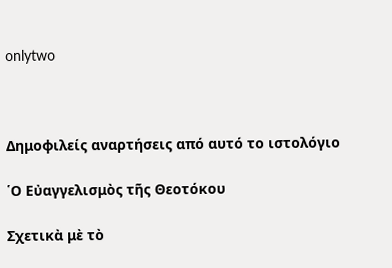onlytwo



Δημοφιλείς αναρτήσεις από αυτό το ιστολόγιο

῾Ο Εὐαγγελισμὸς τῆς Θεοτόκου

Σχετικὰ μὲ τὸ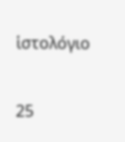ἱστολόγιο

25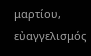μαρτίου, εὐαγγελισμός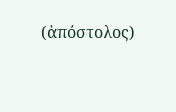(ἀπόστολος)